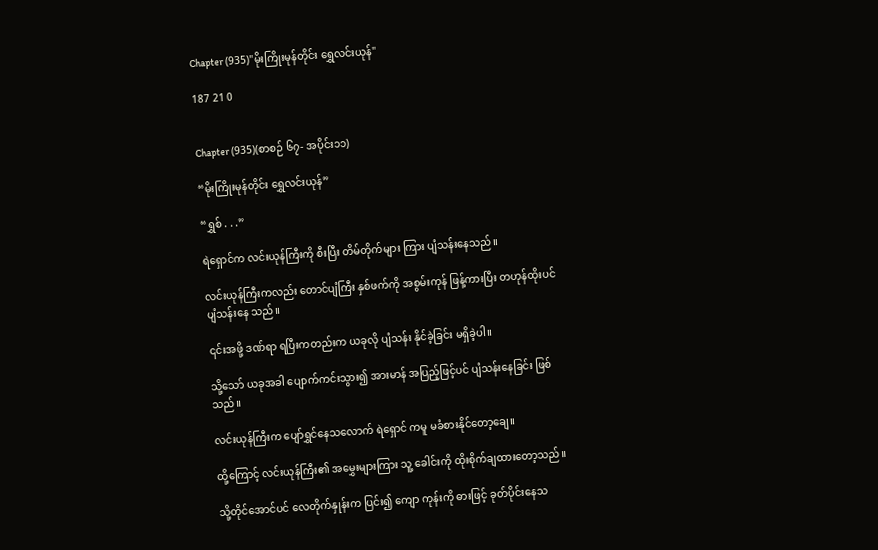Chapter (935)"မိုးကြိုးမုန်တိုင်း ရွှေလင်းယုန်"

187 21 0


Chapter (935)(စာစဉ် ၆၇- အပိုင်း၁၁)

“မိုးကြိုးမုန်တိုင်း ရွှေလင်းယုန်”

“ရွှစ် . . .”

ရဲရှောင်က လင်းယုန်ကြီးကို စီးပြီး တိမ်တိုက်များ ကြား ပျံသန်းနေသည်။

လင်းယုန်ကြီးကလည်း တောင်ပျံကြီး နှစ်ဖက်ကို အစွမ်းကုန် ဖြန့်ကားပြီး တဟုန်ထိုးပင် ပျံသန်းနေ သည်။

၎င်းအဖို့ ဒဏ်ရာ ရပြီးကတည်းက ယခုလို ပျံသန်း နိုင်ခဲ့ခြင်း မရှိခဲ့ပါ။

သို့သော် ယခုအခါ ပျောက်ကင်းသွား၍ အားမာန် အပြည့်ဖြင့်ပင် ပျံသန်းနေခြင်း ဖြစ်သည်။

လင်းယုန်ကြီးက ပျော်ရွှင်နေသလောက် ရဲရှောင် ကမူ မခံစားနိုင်တော့ချေ။

ထို့ကြောင့် လင်းယုန်ကြီး၏ အမွှေးများကြား သူ့ ခေါင်းကို ထိုးစိုက်ချထားတော့သည်။

သို့တိုင်အောင်ပင် လေတိုက်နှုန်းက ပြင်း၍ ကျော ကုန်းကို ဓားဖြင့် ခုတ်ပိုင်းနေသ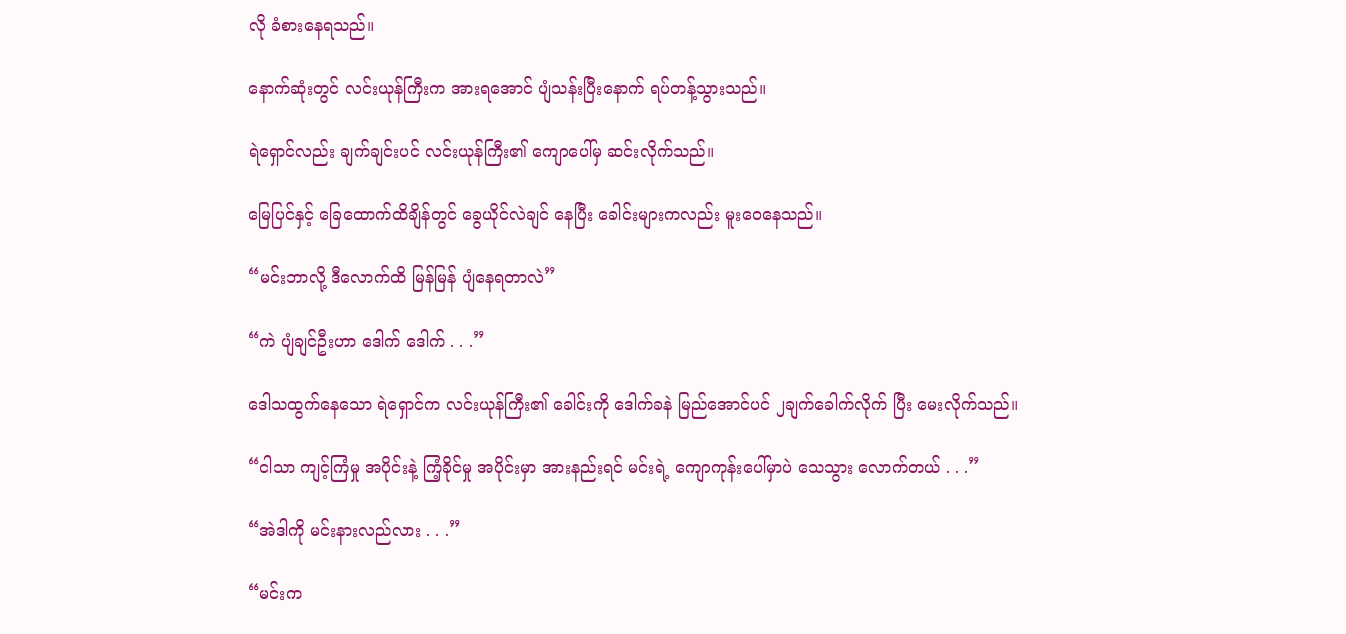လို ခံစားနေရသည်။

နောက်ဆုံးတွင် လင်းယုန်ကြီးက အားရအောင် ပျံသန်းပြီးနောက် ရပ်တန့်သွားသည်။

ရဲရှောင်လည်း ချက်ချင်းပင် လင်းယုန်ကြီး၏ ကျောပေါ်မှ ဆင်းလိုက်သည်။

မြေပြင်နှင့် ခြေထောက်ထိချိန်တွင် ခွေယိုင်လဲချင် နေပြီး ခေါင်းများကလည်း မူးဝေနေသည်။

“မင်းဘာလို့ ဒီလောက်ထိ မြန်မြန် ပျံနေရတာလဲ”

“ကဲ ပျံချင်ဦးဟာ ဒေါက် ဒေါက် . . .”

ဒေါသထွက်နေသော ရဲရှောင်က လင်းယုန်ကြီး၏ ခေါင်းကို ဒေါက်ခနဲ မြည်အောင်ပင် ၂ချက်ခေါက်လိုက် ပြီး မေးလိုက်သည်။

“ငါသာ ကျင့်ကြံမှု အပိုင်းနဲ့ ကြံ့ခိုင်မှု အပိုင်းမှာ အားနည်းရင် မင်းရဲ့ ကျောကုန်းပေါ်မှာပဲ သေသွား လောက်တယ် . . .”

“အဲဒါကို မင်းနားလည်လား . . .”

“မင်းက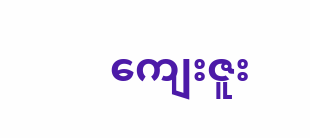ကျေးဇူး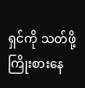ရှင်ကို သတ်ဖို့ ကြိုးစားနေ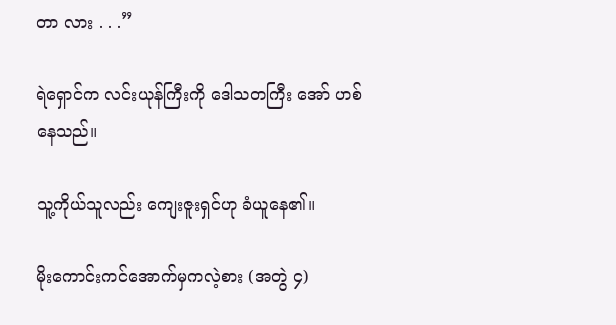တာ လား . . .”

ရဲရှောင်က လင်းယုန်ကြီးကို ဒေါသတကြီး အော် ဟစ်နေသည်။

သူ့ကိုယ်သူလည်း ကျေးဇူးရှင်ဟု ခံယူနေ၏။

မိုးကောင်းကင်အောက်မှကလဲ့စား (အတွဲ ၄)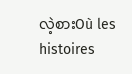လဲ့စားOù les histoires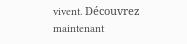vivent. Découvrez maintenant